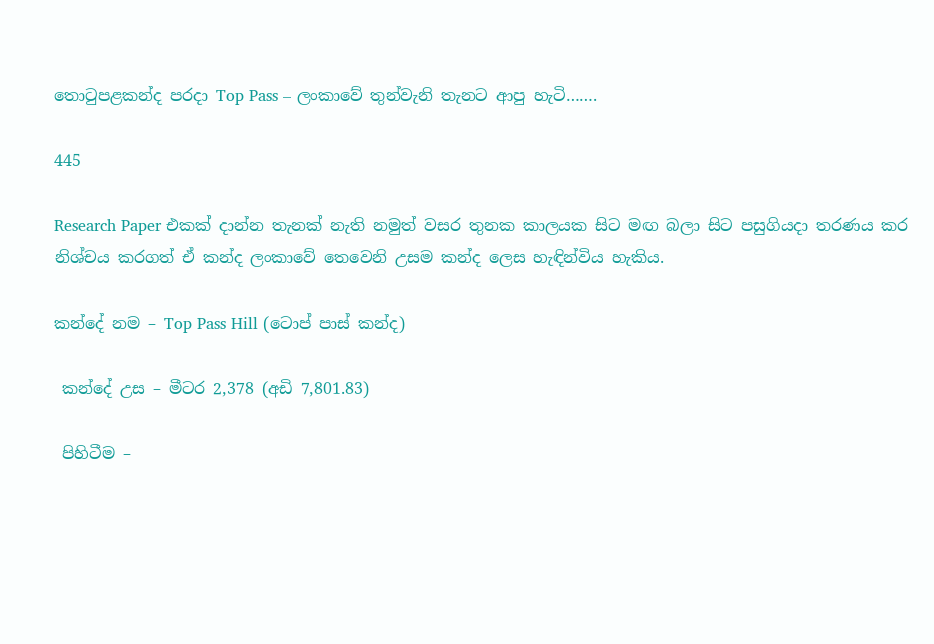තොටුපළකන්ද පරදා Top Pass – ලංකාවේ තුන්වැනි තැනට ආපු හැටි…….

445

Research Paper එකක් දාන්න තැනක් නැති නමුත් වසර තුනක කාලයක සිට මඟ බලා සිට පසුගියදා තරණය කර නිශ්චය කරගත් ඒ කන්ද ලංකාවේ තෙවෙනි උසම කන්ද ලෙස හැඳින්විය හැකිය.

කන්දේ නම – Top Pass Hill (ටොප් පාස් කන්ද)

 කන්දේ උස – මීටර 2,378 (අඩි 7,801.83)

 පිහිටීම –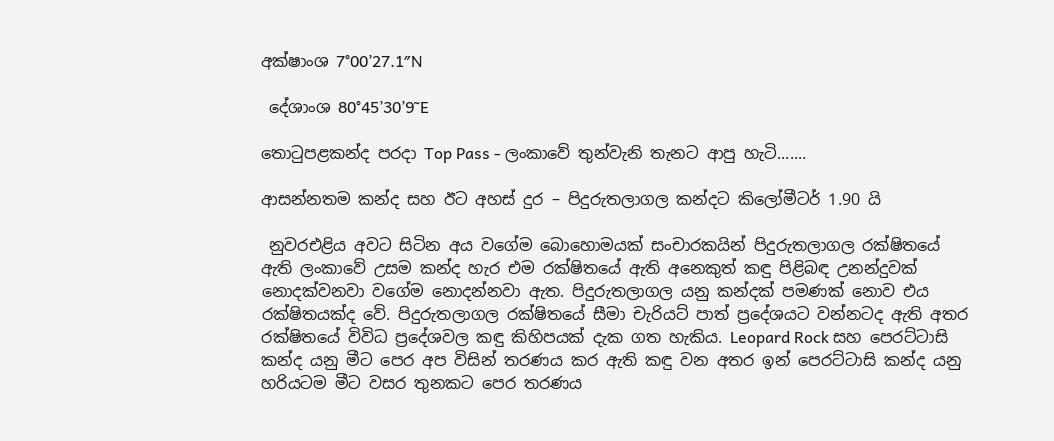අක්ෂාංශ 7°00’27.1″N

 දේශාංශ 80°45’30’9˜E

තොටුපළකන්ද පරදා Top Pass - ලංකාවේ තුන්වැනි තැනට ආපු හැටි.......

ආසන්නතම කන්ද සහ ඊට අහස් දුර – පිදුරුතලාගල කන්දට කිලෝමීටර් 1.90 යි

 නුවරඑළිය අවට සිටින අය වගේම බොහොමයක් සංචාරකයින් පිදුරුතලාගල රක්ෂිතයේ ඇති ලංකාවේ උසම කන්ද හැර එම රක්ෂිතයේ ඇති අනෙකුත් කඳු පිළිබඳ උනන්දුවක් නොදක්වනවා වගේම නොදන්නවා ඇත. පිදුරුතලාගල යනු කන්දක් පමණක් නොව එය රක්ෂිතයක්ද වේ. පිදුරුතලාගල රක්ෂිතයේ සීමා චැරියට් පාත් ප්‍රදේශයට වන්නටද ඇති අතර රක්ෂිතයේ විවිධ ප්‍රදේශවල කඳු කිහිපයක් දැක ගත හැකිය. Leopard Rock සහ පෙරට්ටාසි කන්ද යනු මීට පෙර අප විසින් තරණය කර ඇති කඳු වන අතර ඉන් පෙරට්ටාසි කන්ද යනු හරියටම මීට වසර තුනකට පෙර තරණය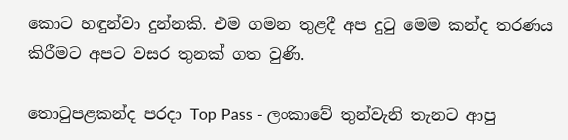කොට හඳුන්වා දුන්නකි. එම ගමන තුළදී අප දුටු මෙම කන්ද තරණය කිරීමට අපට වසර තුනක් ගත වුණි.

තොටුපළකන්ද පරදා Top Pass - ලංකාවේ තුන්වැනි තැනට ආපු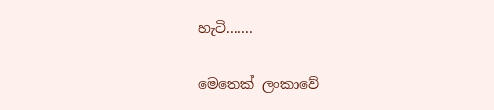හැටි.......

මෙතෙක් ලංකාවේ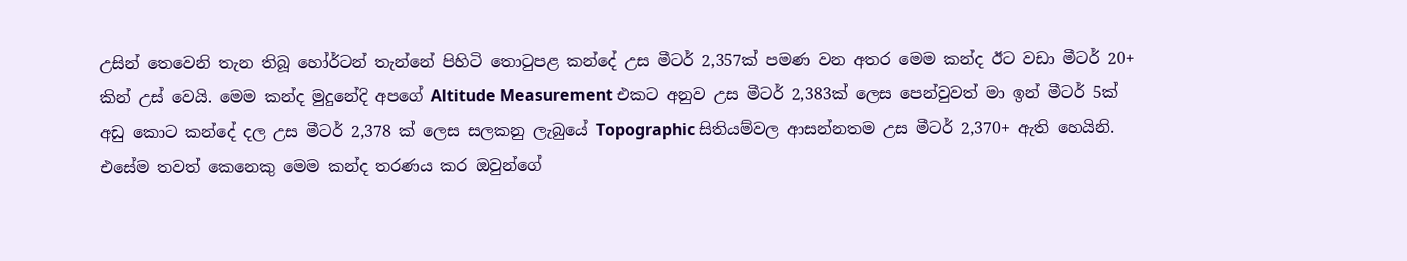උසින් තෙවෙනි තැන තිබූ හෝර්ටන් තැන්නේ පිහිටි තොටුපළ කන්දේ උස මීටර් 2,357ක් පමණ වන අතර මෙම කන්ද ඊට වඩා මීටර් 20+ කින් උස් වෙයි. මෙම කන්ද මුදුනේදි අපගේ Altitude Measurement එකට අනුව උස මීටර් 2,383ක් ලෙස පෙන්වුවත් මා ඉන් මීටර් 5ක් අඩු කොට කන්දේ දල උස මීටර් 2,378 ක් ලෙස සලකනු ලැබුයේ Topographic සිතියම්වල ආසන්නතම උස මීටර් 2,370+ ඇති හෙයිනි. එසේම තවත් කෙනෙකු මෙම කන්ද තරණය කර ඔවුන්ගේ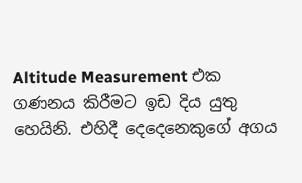Altitude Measurement එක ගණනය කිරීමට ඉඩ දිය යුතු හෙයිනි. එහිදී දෙදෙනෙකුගේ අගය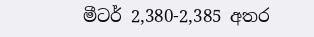මීටර් 2,380-2,385 අතර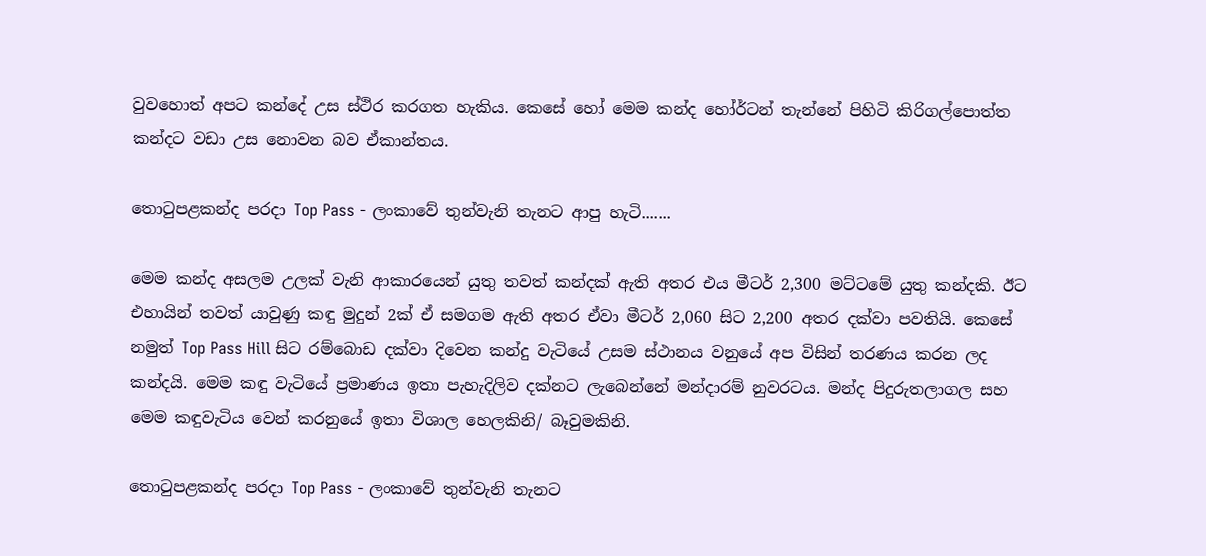වුවහොත් අපට කන්දේ උස ස්ථිර කරගත හැකිය. කෙසේ හෝ මෙම කන්ද හෝර්ටන් තැන්නේ පිහිටි කිරිගල්පොත්ත කන්දට වඩා උස නොවන බව ඒකාන්තය.

තොටුපළකන්ද පරදා Top Pass - ලංකාවේ තුන්වැනි තැනට ආපු හැටි.......

මෙම කන්ද අසලම උලක් වැනි ආකාරයෙන් යුතු තවත් කන්දක් ඇති අතර එය මීටර් 2,300 මට්ටමේ යුතු කන්දකි. ඊට එහායින් තවත් යාවුණු කඳු මුදුන් 2ක් ඒ සමගම ඇති අතර ඒවා මීටර් 2,060 සිට 2,200 අතර දක්වා පවතියි. කෙසේ නමුත් Top Pass Hill සිට රම්බොඩ දක්වා දිවෙන කන්දු වැටියේ උසම ස්ථානය වනුයේ අප විසින් තරණය කරන ලද කන්දයි. මෙම කඳු වැටියේ ප්‍රමාණය ඉතා පැහැදිලිව දක්නට ලැබෙන්නේ මන්දාරම් නුවරටය. මන්ද පිදුරුතලාගල සහ මෙම කඳුවැටිය වෙන් කරනුයේ ඉතා විශාල හෙලකිනි/ බෑවුමකිනි.

තොටුපළකන්ද පරදා Top Pass - ලංකාවේ තුන්වැනි තැනට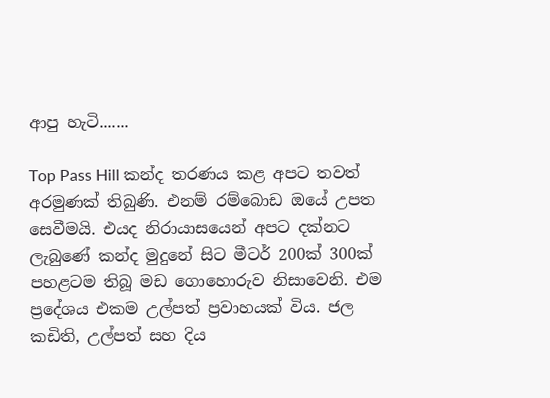ආපු හැටි.......

Top Pass Hill කන්ද තරණය කළ අපට තවත් අරමුණක් තිබුණි. එනම් රම්බොඩ ඔයේ උපත සෙවීමයි. එයද නිරායාසයෙන් අපට දක්නට ලැබුණේ කන්ද මුදුනේ සිට මීටර් 200ක් 300ක් පහළටම තිබූ මඩ ගොහොරුව නිසාවෙනි. එම ප්‍රදේශය එකම උල්පත් ප්‍රවාහයක් විය. ජල කඩිති, උල්පත් සහ දිය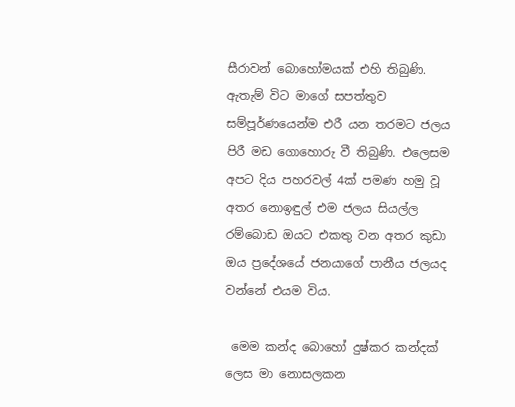සීරාවන් බොහෝමයක් එහි තිබුණි. ඇතැම් විට මාගේ සපත්තුව සම්පූර්ණයෙන්ම එරී යන තරමට ජලය පිරී මඩ ගොහොරු වී තිබුණි. එලෙසම අපට දිය පහරවල් 4ක් පමණ හමු වූ අතර නොඉඳුල් එම ජලය සියල්ල රම්බොඩ ඔයට එකතු වන අතර කුඩා ඔය ප්‍රදේශයේ ජනයාගේ පානීය ජලයද වන්නේ එයම විය.

 මෙම කන්ද බොහෝ දුෂ්කර කන්දක් ලෙස මා නොසලකන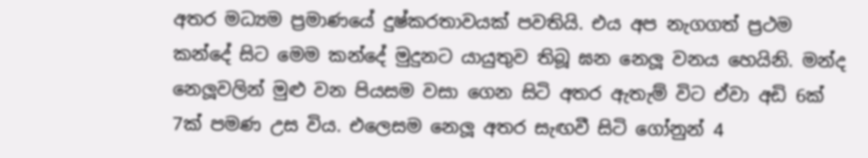අතර මධ්‍යම ප්‍රමාණයේ දුෂ්කරතාවයක් පවතියි. එය අප නැගගත් ප්‍රථම කන්දේ සිට මෙම කන්දේ මුදුනට යායුතුව තිබූ ඝන නෙලූ වනය හෙයිනි. මන්ද නෙලූවලින් මුළු වන පියසම වසා ගෙන සිටි අතර ඇතැම් විට ඒවා අඩි 6ක් 7ක් පමණ උස විය. එලෙසම නෙලූ අතර සැඟවී සිටි ගෝනුන් 4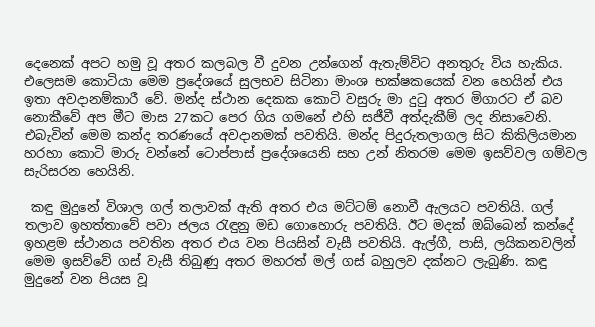දෙනෙක් අපට හමු වූ අතර කලබල වී දුවන උන්ගෙන් ඇතැම්විට අනතුරු විය හැකිය. එලෙසම කොටියා මෙම ප්‍රදේශයේ සුලභව සිටිනා මාංශ භක්ෂකයෙක් වන හෙයින් එය ඉතා අවදානම්කාරී වේ. මන්ද ස්ථාන දෙකක කොටි වසුරු මා දුටු අතර මිගාරට ඒ බව නොකීවේ අප මීට මාස 27කට පෙර ගිය ගමනේ එහි සජීවී අත්දැකීම් ලද නිසාවෙනි. එබැවින් මෙම කන්ද තරණයේ අවදානමක් පවතියි. මන්ද පිදුරුතලාගල සිට කිකිලියමාන හරහා කොටි මාරු වන්නේ ටොප්පාස් ප්‍රදේශයෙනි සහ උන් නිතරම මෙම ඉසව්වල ගම්වල සැරිසරන හෙයිනි.

 කඳු මුදුනේ විශාල ගල් තලාවක් ඇති අතර එය මට්ටම් නොවී ඇලයට පවතියි. ගල් තලාව ඉහත්තාවේ පවා ජලය රැඳුනු මඩ ගොහොරු පවතියි. ඊට මදක් ඔබ්බෙන් කන්දේ ඉහළම ස්ථානය පවතින අතර එය වන පියසින් වැසී පවතියි. ඇල්ගී, පාසි, ලයිකනවලින් මෙම ඉසව්වේ ගස් වැසී තිබුණු අතර මහරත් මල් ගස් බහුලව දක්නට ලැබුණි. කඳු මුදුනේ වන පියස වූ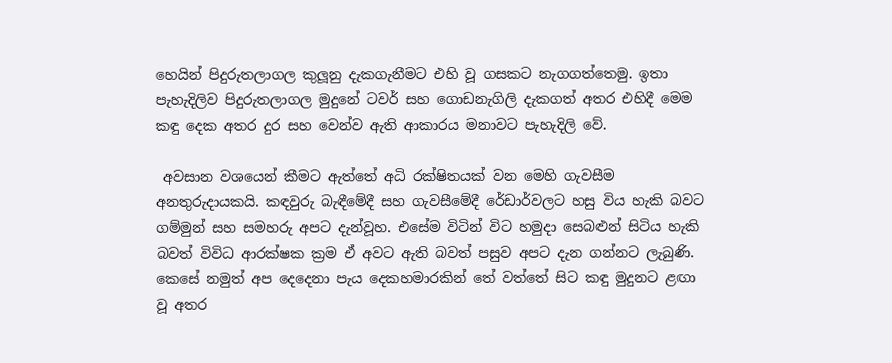හෙයින් පිදුරුතලාගල කුලූනු දැකගැනීමට එහි වූ ගසකට නැගගත්තෙමු. ඉතා පැහැදිලිව පිදුරුතලාගල මුදුනේ ටවර් සහ ගොඩනැගිලි දැකගත් අතර එහිදී මෙම කඳු දෙක අතර දුර සහ වෙන්ව ඇති ආකාරය මනාවට පැහැදිලි වේ.

 අවසාන වශයෙන් කීමට ඇත්තේ අධි රක්ෂිතයක් වන මෙහි ගැවසීම අනතුරුදායකයි. කඳවුරු බැඳීමේදී සහ ගැවසීමේදී රේඩාර්වලට හසු විය හැකි බවට ගම්මුන් සහ සමහරු අපට දැන්වූහ. එසේම විටින් විට හමුදා සෙබළුන් සිටිය හැකි බවත් විවිධ ආරක්ෂක ක්‍රම ඒ අවට ඇති බවත් පසුව අපට දැන ගන්නට ලැබුණි. කෙසේ නමුත් අප දෙදෙනා පැය දෙකහමාරකින් තේ වත්තේ සිට කඳු මුදුනට ළඟා වූ අතර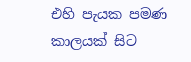එහි පැයක පමණ කාලයක් සිට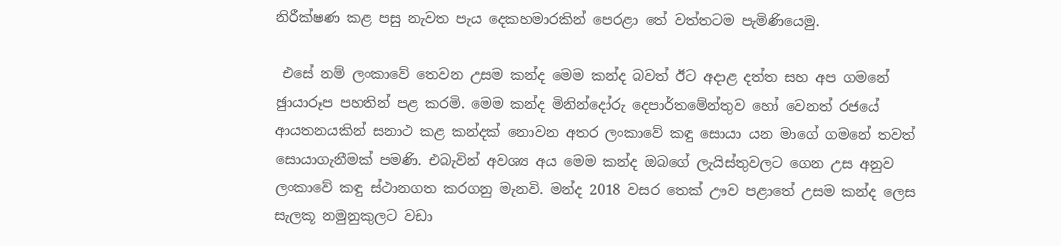නිරීක්ෂණ කළ පසු නැවත පැය දෙකහමාරකින් පෙරළා තේ වත්තටම පැමිණියෙමු.

 එසේ නම් ලංකාවේ තෙවන උසම කන්ද මෙම කන්ද බවත් ඊට අදාළ දත්ත සහ අප ගමනේ ඡුායාරූප පහතින් පළ කරමි. මෙම කන්ද මිනින්දෝරු දෙපාර්තමේන්තුව හෝ වෙනත් රජයේ ආයතනයකින් සනාථ කළ කන්දක් නොවන අතර ලංකාවේ කඳු සොයා යන මාගේ ගමනේ තවත් සොයාගැනීමක් පමණි. එබැවින් අවශ්‍ය අය මෙම කන්ද ඔබගේ ලැයිස්තුවලට ගෙන උස අනුව ලංකාවේ කඳු ස්ථානගත කරගනු මැනවි. මන්ද 2018 වසර තෙක් ඌව පළාතේ උසම කන්ද ලෙස සැලකූ නමුනුකුලට වඩා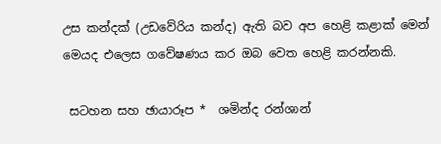උස කන්දක් (උඩවේරිය කන්ද) ඇති බව අප හෙළි කළාක් මෙන් මෙයද එලෙස ගවේෂණය කර ඔබ වෙත හෙළි කරන්නකි.

 සටහන සහ ඡායාරූප *  ශමින්ද රන්ශාන්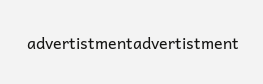advertistmentadvertistment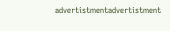advertistmentadvertistment